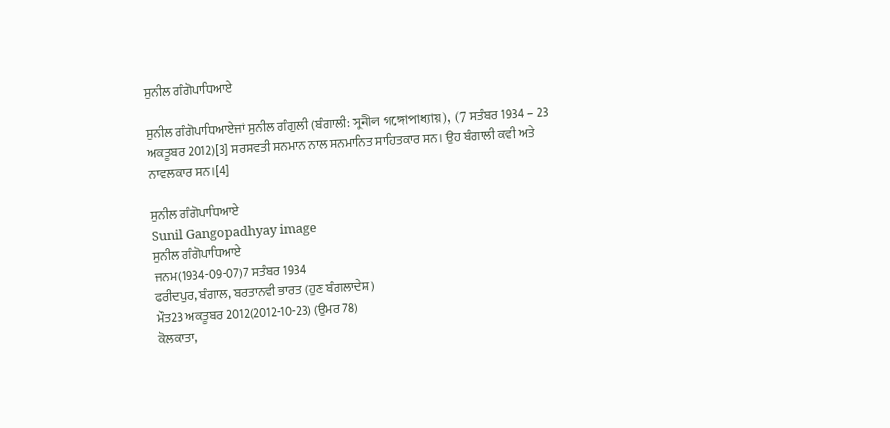ਸੁਨੀਲ ਗੰਗੋਪਾਧਿਆਏ

ਸੁਨੀਲ ਗੰਗੋਪਾਧਿਆਏਜਾਂ ਸੁਨੀਲ ਗੰਗੁਲੀ (ਬੰਗਾਲੀ: সুনীল গঙ্গোপাধ্যায়), (7 ਸਤੰਬਰ 1934 – 23 ਅਕਤੂਬਰ 2012)[3] ਸਰਸਵਤੀ ਸਨਮਾਨ ਨਾਲ ਸਨਮਾਨਿਤ ਸਾਹਿਤਕਾਰ ਸਨ। ਉਹ ਬੰਗਾਲੀ ਕਵੀ ਅਤੇ ਨਾਵਲਕਾਰ ਸਨ।[4]

ਸੁਨੀਲ ਗੰਗੋਪਾਧਿਆਏ
Sunil Gangopadhyay image
ਸੁਨੀਲ ਗੰਗੋਪਾਧਿਆਏ
ਜਨਮ(1934-09-07)7 ਸਤੰਬਰ 1934
ਫਰੀਦਪੁਰ, ਬੰਗਾਲ, ਬਰਤਾਨਵੀ ਭਾਰਤ (ਹੁਣ ਬੰਗਲਾਦੇਸ਼)
ਮੌਤ23 ਅਕਤੂਬਰ 2012(2012-10-23) (ਉਮਰ 78)
ਕੋਲਕਾਤਾ,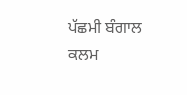ਪੱਛਮੀ ਬੰਗਾਲ
ਕਲਮ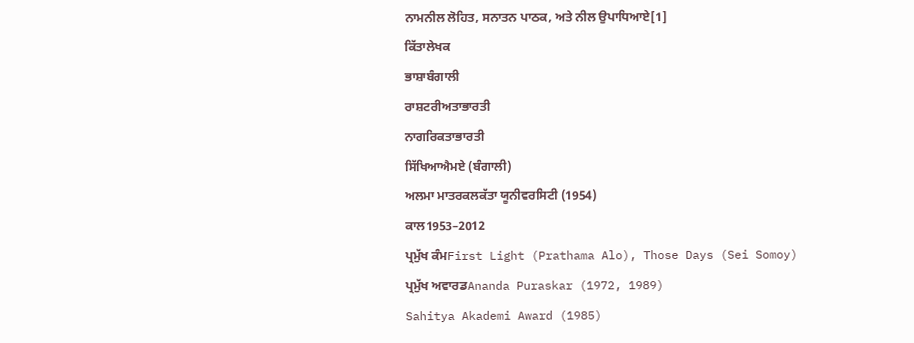ਨਾਮਨੀਲ ਲੋਹਿਤ, ਸਨਾਤਨ ਪਾਠਕ, ਅਤੇ ਨੀਲ ਉਪਾਧਿਆਏ[1]
ਕਿੱਤਾਲੇਖਕ
ਭਾਸ਼ਾਬੰਗਾਲੀ
ਰਾਸ਼ਟਰੀਅਤਾਭਾਰਤੀ
ਨਾਗਰਿਕਤਾਭਾਰਤੀ
ਸਿੱਖਿਆਐਮਏ (ਬੰਗਾਲੀ)
ਅਲਮਾ ਮਾਤਰਕਲਕੱਤਾ ਯੂਨੀਵਰਸਿਟੀ (1954)
ਕਾਲ1953–2012
ਪ੍ਰਮੁੱਖ ਕੰਮFirst Light (Prathama Alo), Those Days (Sei Somoy)
ਪ੍ਰਮੁੱਖ ਅਵਾਰਡAnanda Puraskar (1972, 1989)
Sahitya Akademi Award (1985)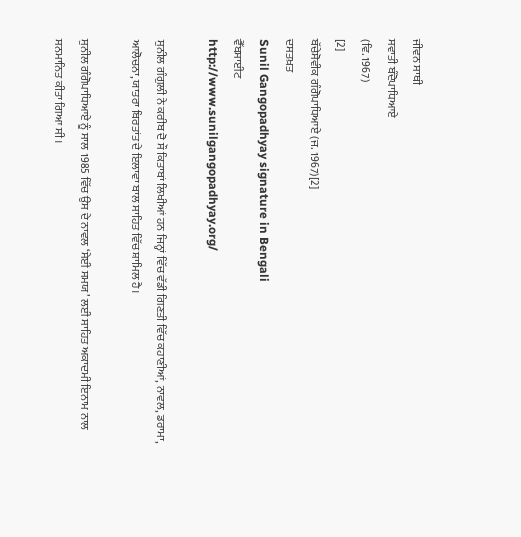ਜੀਵਨ ਸਾਥੀ
ਸਵਾਤੀ ਬੰਦੋਪਾਧਿਆਏ
(ਵਿ. 1967)
[2]
ਬੱਚੇਸੋਵੀਕ ਗੰਗੋਪਾਧਿਆਏ (ਜ. 1967)[2]
ਦਸਤਖ਼ਤ
Sunil Gangopadhyay signature in Bengali
ਵੈੱਬਸਾਈਟ
http://www.sunilgangopadhyay.org/

ਸੁਨੀਲ ਗੰਗੁਲੀ ਨੇ ਕਰੀਬ ਦੋ ਸੌ ਕਿਤਾਬਾਂ ਲਿਖੀਆਂ ਹਨ ਜਿਨ੍ਹਾਂ ਵਿੱਚ ਵੱਡੀ ਗਿਣਤੀ ਵਿੱਚ ਕਹਾਣੀਆਂ, ਨਾਵਲ, ਡਰਾਮਾ, ਆਲੋਚਨਾ, ਯਾਤਰਾ ਬਿਰਤਾਂਤ ਦੇ ਇਲਾਵਾ ਬਾਲ ਸਾਹਿਤ ਵਿੱਚ ਸ਼ਾਮਿਲ ਹੈ।

ਸੁਨੀਲ ਗੰਗੋਪਾਧਿਆਏ ਨੂੰ ਸਾਲ 1985 ਵਿੱਚ ਉਸ ਦੇ ਨਾਵਲ ‘ਸੇਈ ਸਮਯ’ ਲਈ ਸਾਹਿਤ ਅਕਾਦਮੀ ਇਨਾਮ ਨਾਲ ਸਨਮਾਨਿਤ ਕੀਤਾ ਗਿਆ ਸੀ।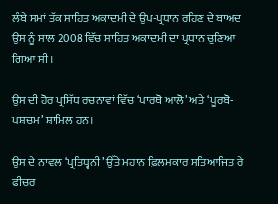ਲੰਬੇ ਸਮਾਂ ਤੱਕ ਸਾਹਿਤ ਅਕਾਦਮੀ ਦੇ ਉਪ-ਪ੍ਰਧਾਨ ਰਹਿਣ ਦੇ ਬਾਅਦ ਉਸ ਨੂੰ ਸਾਲ 2008 ਵਿੱਚ ਸਾਹਿਤ ਅਕਾਦਮੀ ਦਾ ਪ੍ਰਧਾਨ ਚੁਣਿਆ ਗਿਆ ਸੀ।

ਉਸ ਦੀ ਹੋਰ ਪ੍ਰਸਿੱਧ ਰਚਨਾਵਾਂ ਵਿੱਚ ‘ਪਾਰਥੋ ਆਲੋ’ ਅਤੇ ‘ਪੂਰਬੋ-ਪਸ਼ਚਮ’ ਸ਼ਾਮਿਲ ਹਨ।

ਉਸ ਦੇ ਨਾਵਲ ‘ਪ੍ਰਤਿਧ੍ਵਨੀ’ ਉੱਤੇ ਮਹਾਨ ਫ਼ਿਲਮਕਾਰ ਸਤਿਆਜਿਤ ਰੇ ਫੀਚਰ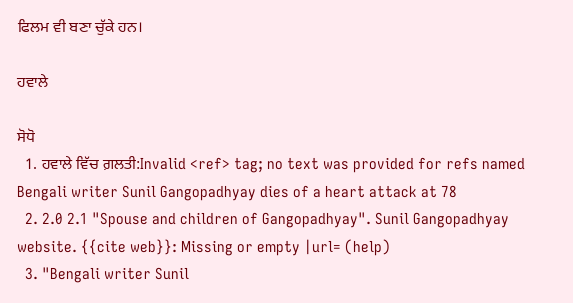ਫਿਲਮ ਵੀ ਬਣਾ ਚੁੱਕੇ ਹਨ।

ਹਵਾਲੇ

ਸੋਧੋ
  1. ਹਵਾਲੇ ਵਿੱਚ ਗ਼ਲਤੀ:Invalid <ref> tag; no text was provided for refs named Bengali writer Sunil Gangopadhyay dies of a heart attack at 78
  2. 2.0 2.1 "Spouse and children of Gangopadhyay". Sunil Gangopadhyay website. {{cite web}}: Missing or empty |url= (help)
  3. "Bengali writer Sunil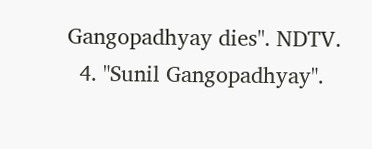Gangopadhyay dies". NDTV.
  4. "Sunil Gangopadhyay".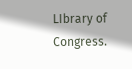LIbrary of Congress.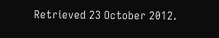Retrieved 23 October 2012.